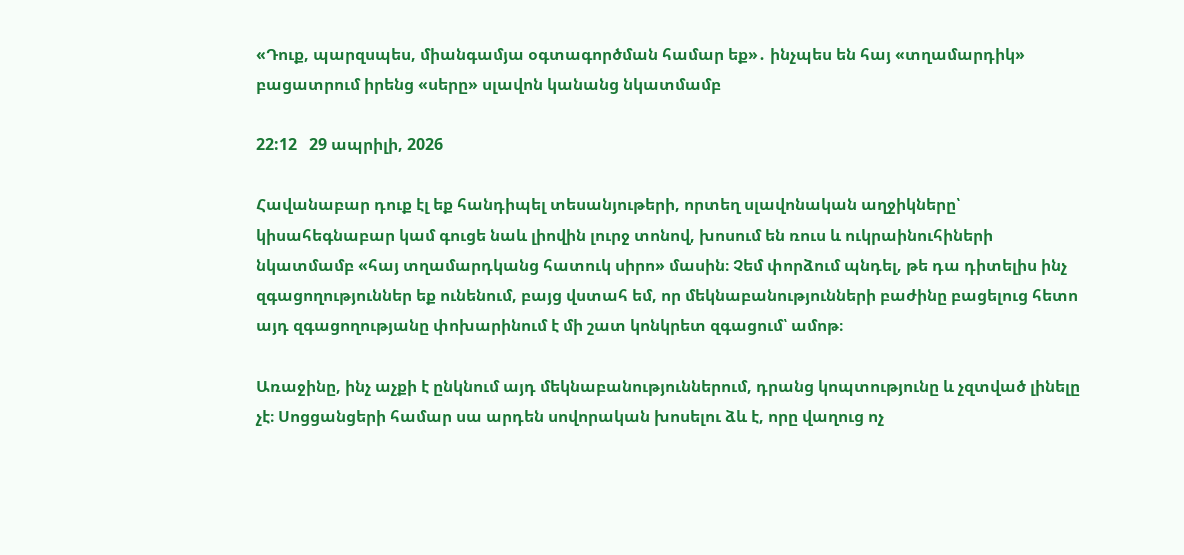«Դուք, պարզսպես, միանգամյա օգտագործման համար եք»․ ինչպես են հայ «տղամարդիկ» բացատրում իրենց «սերը» սլավոն կանանց նկատմամբ

22:12   29 ապրիլի, 2026

Հավանաբար դուք էլ եք հանդիպել տեսանյութերի, որտեղ սլավոնական աղջիկները՝ կիսահեգնաբար կամ գուցե նաև լիովին լուրջ տոնով, խոսում են ռուս և ուկրաինուհիների նկատմամբ «հայ տղամարդկանց հատուկ սիրո» մասին։ Չեմ փորձում պնդել, թե դա դիտելիս ինչ զգացողություններ եք ունենում, բայց վստահ եմ, որ մեկնաբանությունների բաժինը բացելուց հետո այդ զգացողությանը փոխարինում է մի շատ կոնկրետ զգացում՝ ամոթ։

Առաջինը, ինչ աչքի է ընկնում այդ մեկնաբանություններում, դրանց կոպտությունը և չզտված լինելը չէ։ Սոցցանցերի համար սա արդեն սովորական խոսելու ձև է, որը վաղուց ոչ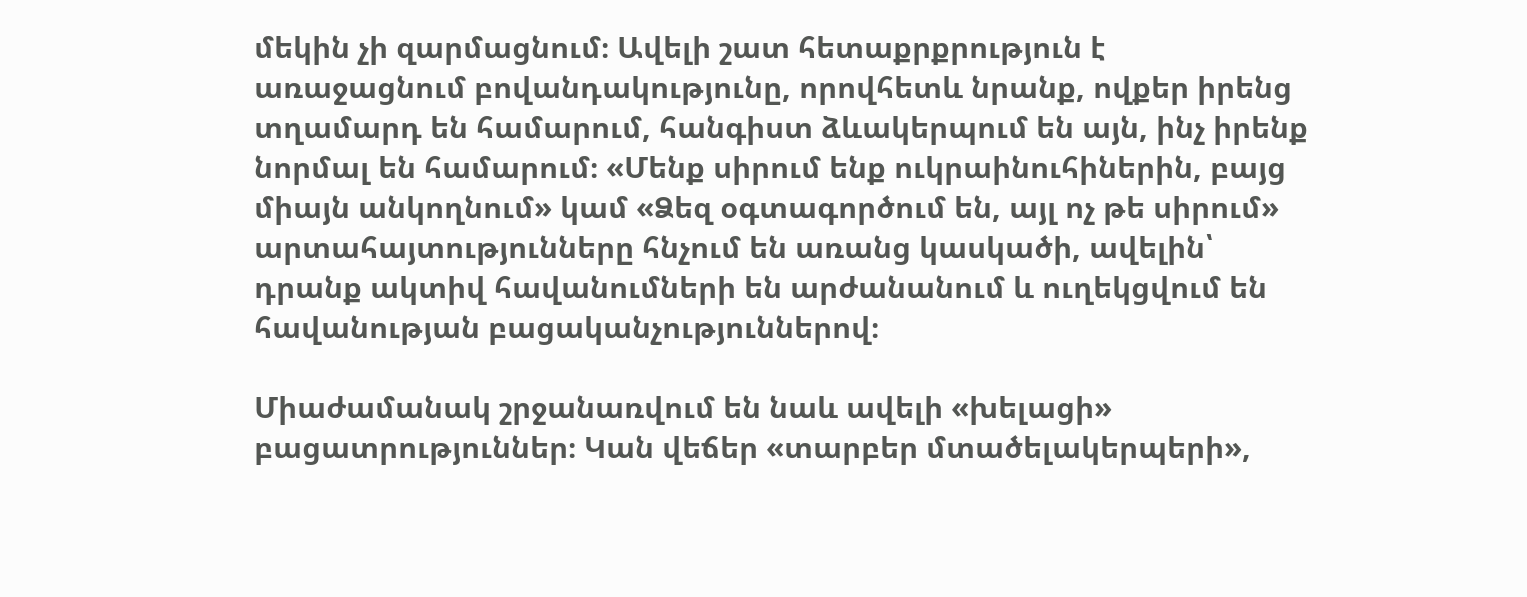մեկին չի զարմացնում։ Ավելի շատ հետաքրքրություն է առաջացնում բովանդակությունը, որովհետև նրանք, ովքեր իրենց տղամարդ են համարում, հանգիստ ձևակերպում են այն, ինչ իրենք նորմալ են համարում։ «Մենք սիրում ենք ուկրաինուհիներին, բայց միայն անկողնում» կամ «Ձեզ օգտագործում են, այլ ոչ թե սիրում» արտահայտությունները հնչում են առանց կասկածի, ավելին՝ դրանք ակտիվ հավանումների են արժանանում և ուղեկցվում են հավանության բացականչություններով։

Միաժամանակ շրջանառվում են նաև ավելի «խելացի» բացատրություններ։ Կան վեճեր «տարբեր մտածելակերպերի»,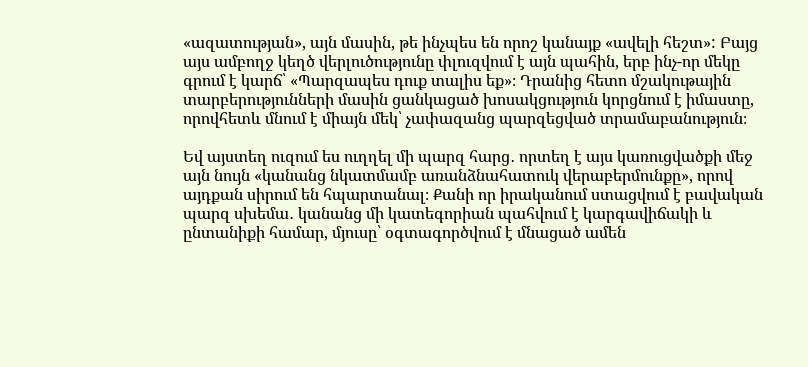«ազատության», այն մասին, թե ինչպես են որոշ կանայք «ավելի հեշտ»: Բայց այս ամբողջ կեղծ վերլուծությունը փլուզվում է այն պահին, երբ ինչ-որ մեկը գրում է կարճ՝ «Պարզապես դուք տալիս եք»։ Դրանից հետո մշակութային տարբերությունների մասին ցանկացած խոսակցություն կորցնում է իմաստը, որովհետև մնում է միայն մեկ՝ չափազանց պարզեցված տրամաբանություն։

Եվ այստեղ ուզում ես ուղղել մի պարզ հարց․ որտեղ է այս կառուցվածքի մեջ այն նույն «կանանց նկատմամբ առանձնահատուկ վերաբերմունքը», որով այդքան սիրում են հպարտանալ։ Քանի որ իրականում ստացվում է բավական պարզ սխեմա․ կանանց մի կատեգորիան պահվում է կարգավիճակի և ընտանիքի համար, մյուսը՝ օգտագործվում է մնացած ամեն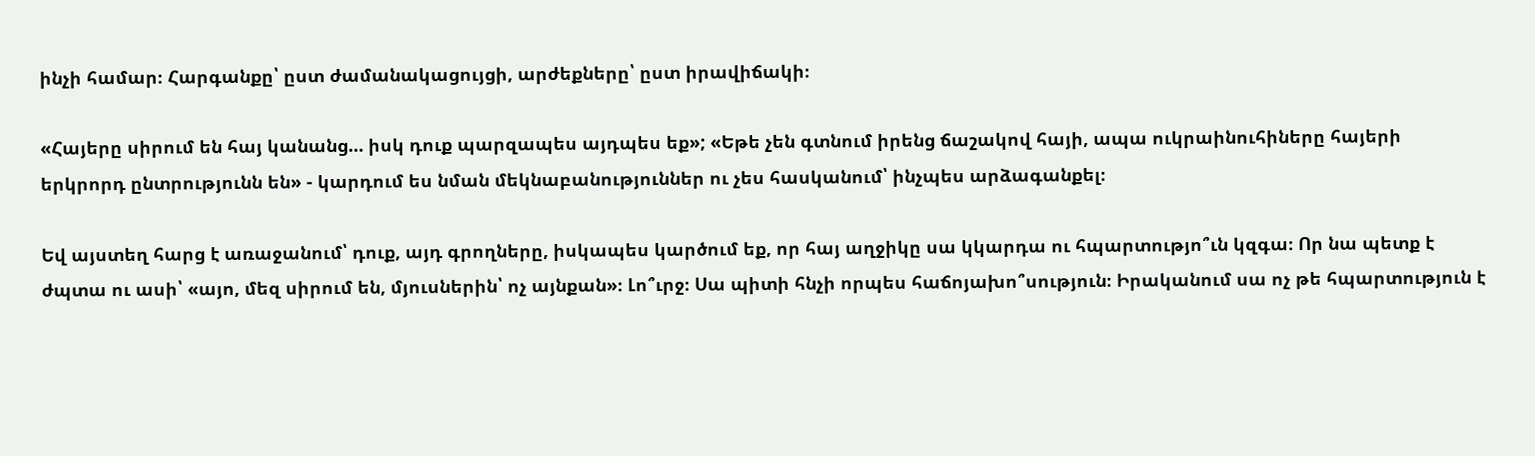ինչի համար։ Հարգանքը՝ ըստ ժամանակացույցի, արժեքները՝ ըստ իրավիճակի։

«Հայերը սիրում են հայ կանանց… իսկ դուք պարզապես այդպես եք»; «Եթե չեն գտնում իրենց ճաշակով հայի, ապա ուկրաինուհիները հայերի երկրորդ ընտրությունն են» - կարդում ես նման մեկնաբանություններ ու չես հասկանում՝ ինչպես արձագանքել։

Եվ այստեղ հարց է առաջանում՝ դուք, այդ գրողները, իսկապես կարծում եք, որ հայ աղջիկը սա կկարդա ու հպարտությո՞ւն կզգա։ Որ նա պետք է ժպտա ու ասի՝ «այո, մեզ սիրում են, մյուսներին՝ ոչ այնքան»։ Լո՞ւրջ։ Սա պիտի հնչի որպես հաճոյախո՞սություն։ Իրականում սա ոչ թե հպարտություն է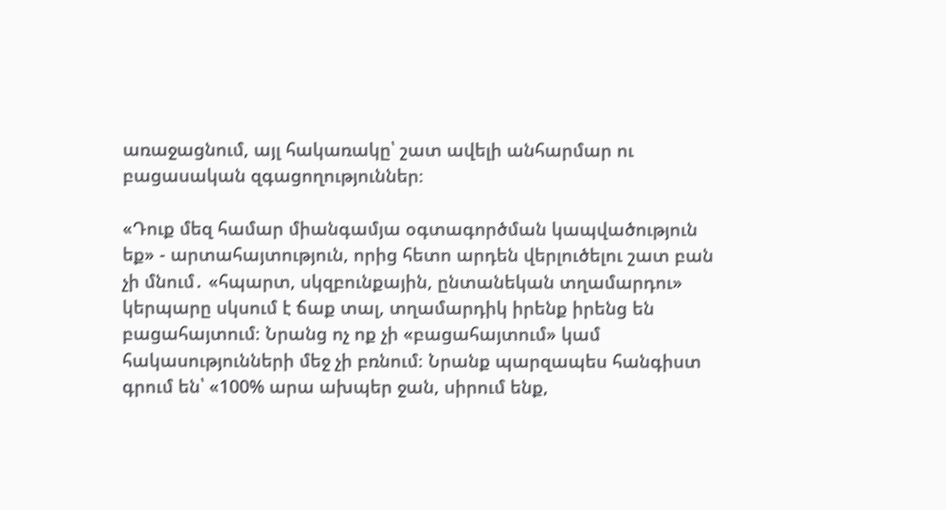առաջացնում, այլ հակառակը՝ շատ ավելի անհարմար ու բացասական զգացողություններ։

«Դուք մեզ համար միանգամյա օգտագործման կապվածություն եք» - արտահայտություն, որից հետո արդեն վերլուծելու շատ բան չի մնում․ «հպարտ, սկզբունքային, ընտանեկան տղամարդու» կերպարը սկսում է ճաք տալ, տղամարդիկ իրենք իրենց են բացահայտում։ Նրանց ոչ ոք չի «բացահայտում» կամ հակասությունների մեջ չի բռնում։ Նրանք պարզապես հանգիստ գրում են՝ «100% արա ախպեր ջան, սիրում ենք,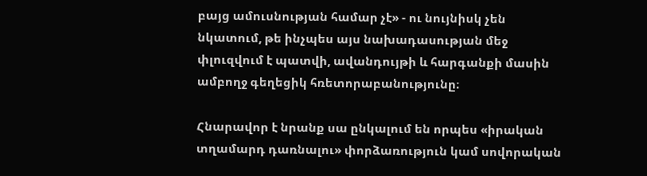բայց ամուսնության համար չէ» - ու նույնիսկ չեն նկատում, թե ինչպես այս նախադասության մեջ փլուզվում է պատվի, ավանդույթի և հարգանքի մասին ամբողջ գեղեցիկ հռետորաբանությունը։

Հնարավոր է նրանք սա ընկալում են որպես «իրական տղամարդ դառնալու» փորձառություն կամ սովորական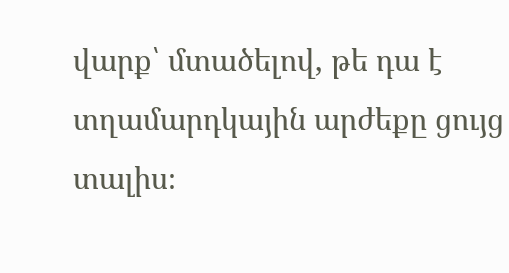վարք՝ մտածելով, թե դա է տղամարդկային արժեքը ցույց տալիս։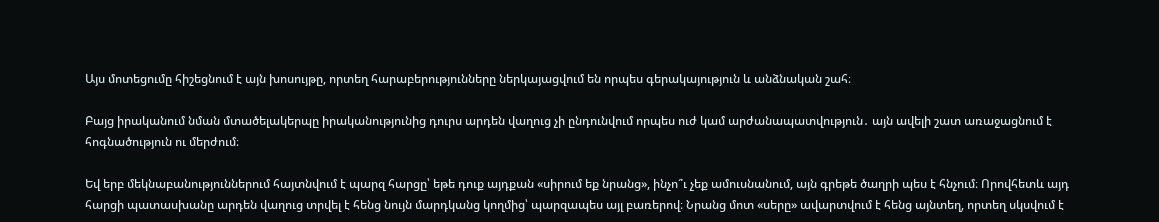Այս մոտեցումը հիշեցնում է այն խոսույթը, որտեղ հարաբերությունները ներկայացվում են որպես գերակայություն և անձնական շահ։

Բայց իրականում նման մտածելակերպը իրականությունից դուրս արդեն վաղուց չի ընդունվում որպես ուժ կամ արժանապատվություն․ այն ավելի շատ առաջացնում է հոգնածություն ու մերժում։

Եվ երբ մեկնաբանություններում հայտնվում է պարզ հարցը՝ եթե դուք այդքան «սիրում եք նրանց», ինչո՞ւ չեք ամուսնանում, այն գրեթե ծաղրի պես է հնչում։ Որովհետև այդ հարցի պատասխանը արդեն վաղուց տրվել է հենց նույն մարդկանց կողմից՝ պարզապես այլ բառերով։ Նրանց մոտ «սերը» ավարտվում է հենց այնտեղ, որտեղ սկսվում է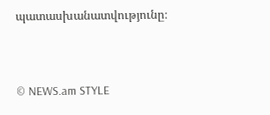պատասխանատվությունը։



© NEWS.am STYLE